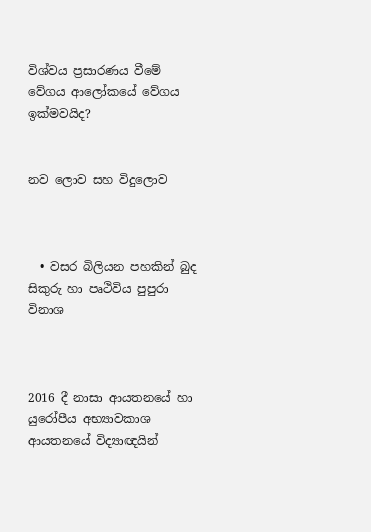විශ්වය ප්‍රසාරණය වීමේ වේගය ආලෝකයේ වේගය ඉක්මවයිද?


නව ලොව සහ විදුලොව



  • වසර බිලියන පහකින් බුද සිකුරු හා පෘථිවිය පුපුරා විනාශ



2016 දී නාසා ආයතනයේ හා යුරෝපීය අභ්‍යාවකාශ ආයතනයේ විද්‍යාඥයින්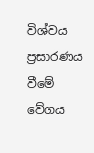විශ්වය ප්‍රසාරණය වීමේ වේගය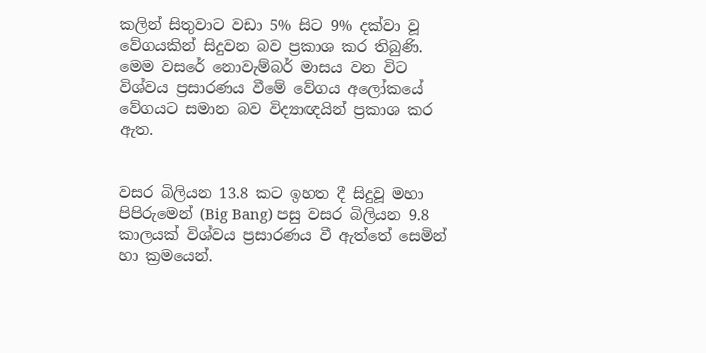කලින් සිතුවාට වඩා 5% සිට 9% දක්වා වූ වේගයකින් සිදුවන බව ප්‍රකාශ කර තිබුණි. මෙම වසරේ නොවැම්බර් මාසය වන විට විශ්වය ප්‍රසාරණය වීමේ වේගය අලෝකයේ වේගයට සමාන බව විද්‍යාඥයින් ප්‍රකාශ කර ඇත.


වසර බිලියන 13.8 කට ඉහත දී සිදුවූ මහා පිපිරුමෙන් (Big Bang) පසු වසර බිලියන 9.8 කාලයක් විශ්වය ප්‍රසාරණය වී ඇත්තේ සෙමින් හා ක්‍රමයෙන්.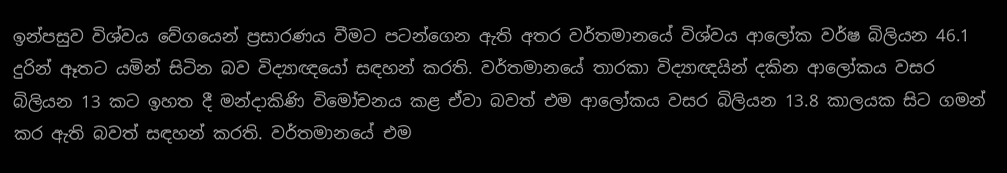ඉන්පසුව විශ්වය වේගයෙන් ප්‍රසාරණය වීමට පටන්ගෙන ඇති අතර වර්තමානයේ විශ්වය ආලෝක වර්ෂ බිලියන 46.1 දුරින් ඈතට යමින් සිටින බව විද්‍යාඥයෝ සඳහන් කරති. වර්තමානයේ තාරකා විද්‍යාඥයින් දකින ආලෝකය වසර බිලියන 13 කට ඉහත දී මන්දාකිණි විමෝචනය කළ ඒවා බවත් එම ආලෝකය වසර බිලියන 13.8 කාලයක සිට ගමන් කර ඇති බවත් සඳහන් කරති. වර්තමානයේ එම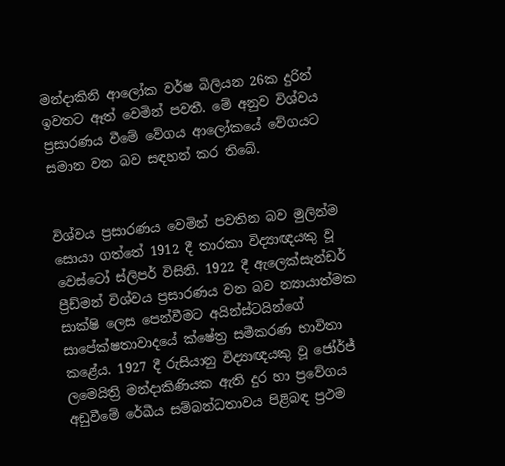මන්දාකිනි ආලෝක වර්ෂ බිලියන 26ක දුරින් ඉවතට ඈත් වෙමින් පවතී. මේ අනුව විශ්‍වය ප්‍රසාරණය වීමේ වේගය ආලෝකයේ වේගයට සමාන වන බව සඳහන් කර තිබේ.


විශ්වය ප්‍රසාරණය වෙමින් පවතින බව මුලින්ම සොයා ගත්තේ 1912 දී තාරකා විද්‍යාඥයකු වූ වෙස්ටෝ ස්ලිපර් විසිනි. 1922 දී ඇලෙක්සැන්ඩර් ප්‍රීඩ්මන් විශ්වය ප්‍රසාරණය වන බව න්‍යායාත්මක සාක්ෂි ලෙස පෙන්වීමට අයින්ස්ටයින්ගේ සාපේක්ෂතාවාදයේ ක්ෂේත්‍ර සමීකරණ භාවිතා කළේය. 1927 දී රුසියානු විද්‍යාඥයකු වූ ජෝර්ජ් ලමෙයිත්‍රි මන්දාකිණියක ඇති දුර හා ප්‍රවේගය අඩුවීමේ රේඛීය සම්බන්ධතාවය පිළිබඳ ප්‍රථම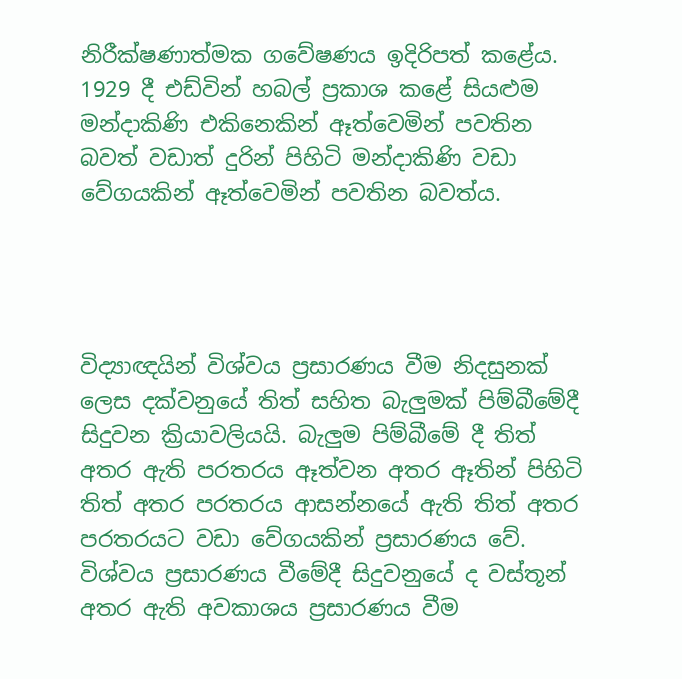නිරීක්ෂණාත්මක ගවේෂණය ඉදිරිපත් කළේය. 1929 දී එඩ්වින් හබල් ප්‍රකාශ කළේ සියළුම මන්දාකිණි එකිනෙකින් ඈත්වෙමින් පවතින බවත් වඩාත් දුරින් පිහිටි මන්දාකිණි වඩා වේගයකින් ඈත්වෙමින් පවතින බවත්ය.




විද්‍යාඥයින් විශ්වය ප්‍රසාරණය වීම නිදසුනක් ලෙස දක්වනුයේ තිත් සහිත බැලුමක් පිම්බීමේදී සිදුවන ක්‍රියාවලියයි. බැලුම පිම්බීමේ දී තිත් අතර ඇති පරතරය ඈත්වන අතර ඈතින් පිහිටි තිත් අතර පරතරය ආසන්නයේ ඇති තිත් අතර පරතරයට වඩා වේගයකින් ප්‍රසාරණය වේ. විශ්‍වය ප්‍රසාරණය වීමේදී සිදුවනුයේ ද වස්තූන් අතර ඇති අවකාශය ප්‍රසාරණය වීම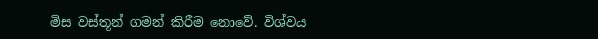මිස වස්තූන් ගමන් කිරීම නොවේ. විශ්වය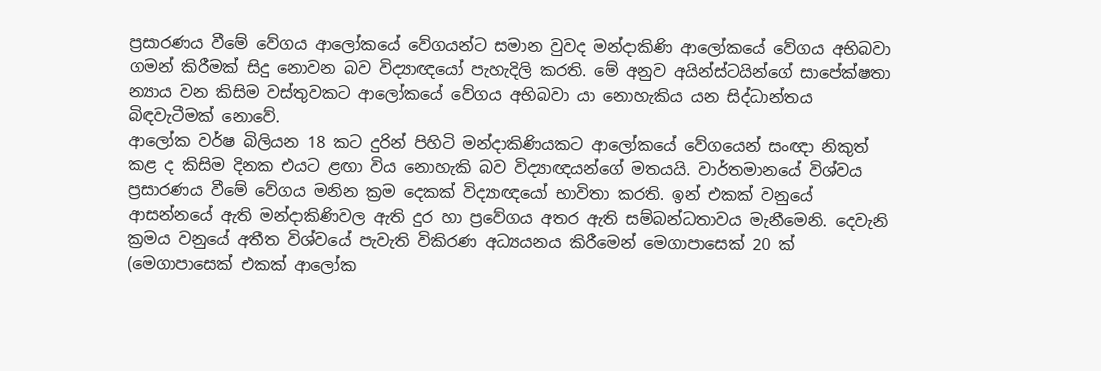ප්‍රසාරණය වීමේ වේගය ආලෝකයේ වේගයන්ට සමාන වුවද මන්දාකිණි ආලෝකයේ වේගය අභිබවා ගමන් කිරීමක් සිදු නොවන බව විද්‍යාඥයෝ පැහැදිලි කරති. මේ අනුව අයින්ස්ටයින්ගේ සාපේක්ෂතා න්‍යාය වන කිසිම වස්තුවකට ආලෝකයේ වේගය අභිබවා යා නොහැකිය යන සිද්ධාන්තය බිඳවැටීමක් නොවේ.
ආලෝක වර්ෂ බිලියන 18 කට දුරින් පිහිටි මන්දාකිණියකට ආලෝකයේ වේගයෙන් සංඥා නිකුත් කළ ද කිසිම දිනක එයට ළඟා විය නොහැකි බව විද්‍යාඥයන්ගේ මතයයි. වාර්තමානයේ විශ්වය ප්‍රසාරණය වීමේ වේගය මනින ක්‍රම දෙකක් විද්‍යාඥයෝ භාවිතා කරති. ඉන් එකක් වනුයේ ආසන්නයේ ඇති මන්දාකිණිවල ඇති දුර හා ප්‍රවේගය අතර ඇති සම්බන්ධතාවය මැනීමෙනි. දෙවැනි ක්‍රමය වනුයේ අතීත විශ්වයේ පැවැති විකිරණ අධ්‍යයනය කිරීමෙන් මෙගාපාසෙක් 20 ක් (මෙගාපාසෙක් එකක් ආලෝක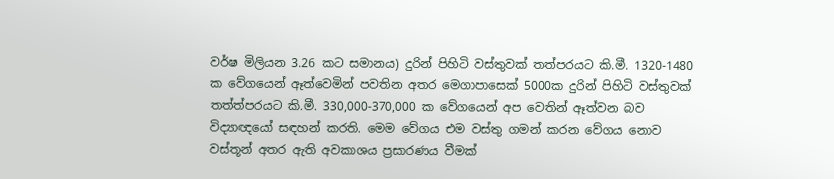වර්ෂ මිලියන 3.26 කට සමානය) දුරින් පිහිටි වස්තුවක් තත්පරයට කි.මී. 1320-1480 ක වේගයෙන් ඈත්වෙමින් පවතින අතර මෙගාපාසෙක් 5000ක දුරින් පිහිටි වස්තුවක් තත්ත්පරයට කි.මී. 330,000-370,000 ක වේගයෙන් අප වෙතින් ඈත්වන බව විද්‍යාඥයෝ සඳහන් කරති. මෙම වේගය එම වස්තු ගමන් කරන වේගය නොව වස්තූන් අතර ඇති අවකාශය ප්‍රසාරණය වීමක්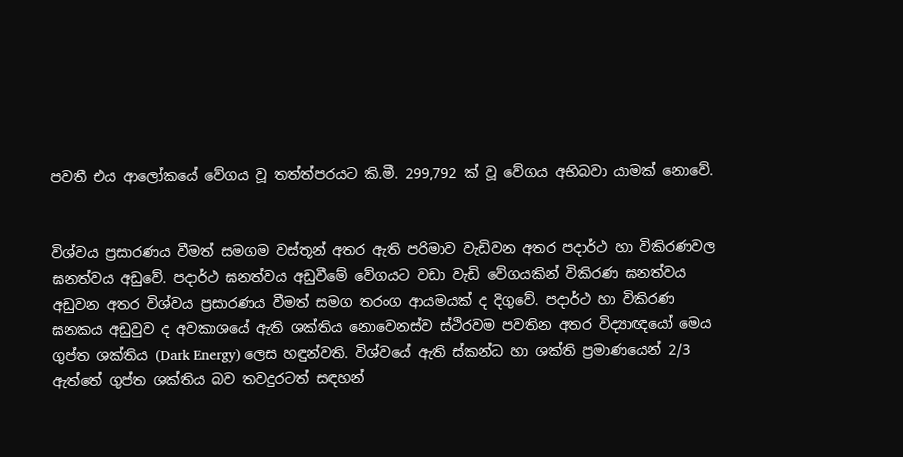පවතී එය ආලෝකයේ වේගය වූ තත්ත්පරයට කි.මී. 299,792 ක් වූ වේගය අභිබවා යාමක් නොවේ.


විශ්වය ප්‍රසාරණය වීමත් සමගම වස්තූන් අතර ඇති පරිමාව වැඩිවන අතර පදාර්ථ හා විකිරණවල ඝනත්වය අඩුවේ. පදාර්ථ ඝනත්වය අඩුවීමේ වේගයට වඩා වැඩි වේගයකින් විකිරණ ඝනත්වය අඩුවන අතර විශ්වය ප්‍රසාරණය වීමත් සමග තරංග ආයමයක් ද දිගුවේ. පදාර්ථ හා විකිරණ ඝනකය අඩුවුව ද අවකාශයේ ඇති ශක්තිය නොවෙනස්ව ස්ථිරවම පවතින අතර විද්‍යාඥයෝ මෙය ගුප්ත ශක්තිය (Dark Energy) ලෙස හඳුන්වති. විශ්වයේ ඇති ස්කන්ධ හා ශක්ති ප්‍රමාණයෙන් 2/3 ඇත්තේ ගුප්ත ශක්තිය බව තවදුරටත් සඳහන්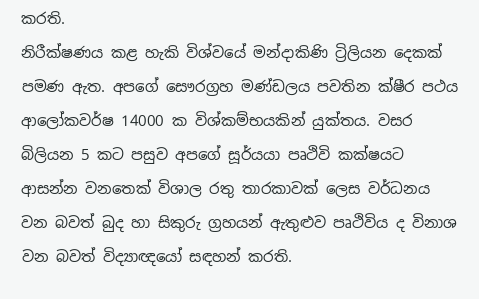කරති.
නිරීක්ෂණය කළ හැකි විශ්වයේ මන්දාකිණි ට්‍රිලියන දෙකක් පමණ ඇත. අපගේ සෞරග්‍රහ මණ්‍ඩලය පවතින ක්ෂීර පථය ආලෝකවර්ෂ 14000 ක විශ්කම්භයකින් යුක්තය. වසර බිලියන 5 කට පසුව අපගේ සූර්යයා පෘථිවි කක්ෂයට ආසන්න වනතෙක් විශාල රතු තාරකාවක් ලෙස වර්ධනය වන බවත් බුද හා සිකුරු ග්‍රහයන් ඇතුළුව පෘථිවිය ද විනාශ වන බවත් විද්‍යාඥයෝ සඳහන් කරති.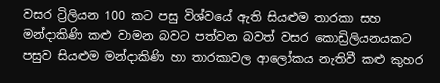වසර ට්‍රිලියන 100 කට පසු විශ්වයේ ඇති සියළුම තාරකා සහ මන්දාකිණි කළු වාමන බවට පත්වන බවත් වසර කොඩ්‍රිලියනයකට පසුව සියළුම මන්දාකිණි හා තාරකාවල ආලෝකය නැතිවී කළු කුහර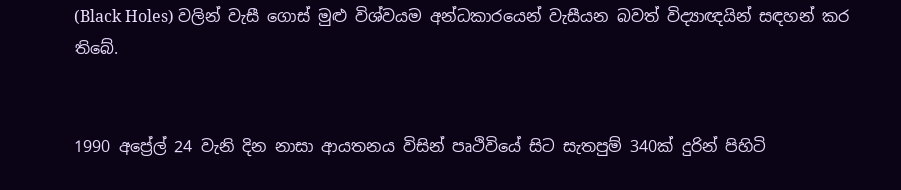(Black Holes) වලින් වැසී ගොස් මුළු විශ්වයම අන්ධකාරයෙන් වැසීයන බවත් විද්‍යාඥයින් සඳහන් කර තිබේ.


1990 අප්‍රේල් 24 වැනි දින නාසා ආයතනය විසින් පෘථිවියේ සිට සැතපුම් 340ක් දුරින් පිහිටි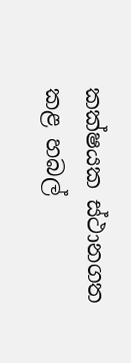කක්ෂයක ස්ථානගත කළ හබල්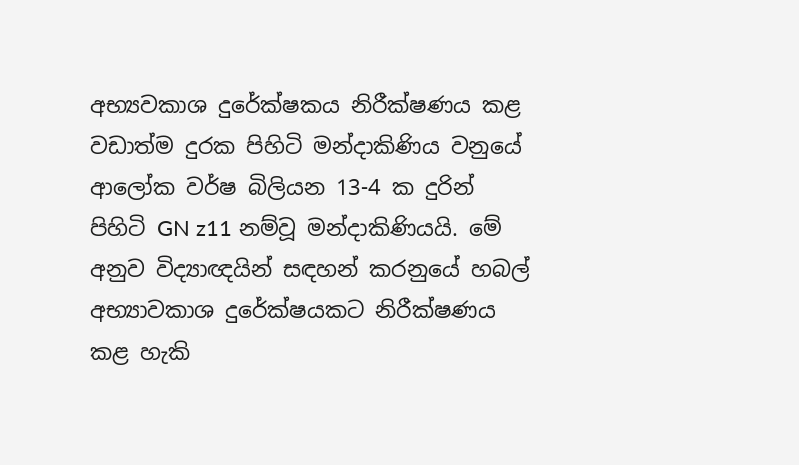අභ්‍යවකාශ දුරේක්ෂකය නිරීක්ෂණය කළ වඩාත්ම දුරක පිහිටි මන්දාකිණිය වනුයේ ආලෝක වර්ෂ බිලියන 13-4 ක දුරින් පිහිටි GN z11 නම්වූ මන්දාකිණියයි. මේ අනුව විද්‍යාඥයින් සඳහන් කරනුයේ හබල් අභ්‍යාවකාශ දුරේක්ෂයකට නිරීක්ෂණය කළ හැකි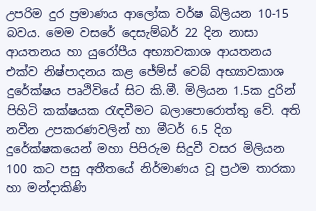උපරිම දුර ප්‍රමාණය ආලෝක වර්ෂ බිලියන 10-15 බවය. මෙම වසරේ දෙසැම්බර් 22 දින නාසා ආයතනය හා යුරෝපීය අභ්‍යාවකාශ ආයතනය එක්ව නිෂ්පාදනය කළ ජේම්ස් වෙබ් අභ්‍යාවකාශ දුරේක්ෂය පෘථිවියේ සිට කි.මී. මිලියන 1.5ක දුරින් පිහිටි කක්ෂයක රැඳවීමට බලාපොරොත්තු වේ. අති නවීන උපකරණවලින් හා මීටර් 6.5 දිග දුරේක්ෂකයෙන් මහා පිපිරුම සිදුවී වසර මිලියන 100 කට පසු අතීතයේ නිර්මාණය වූ ප්‍රථම තාරකා හා මන්දාකිණි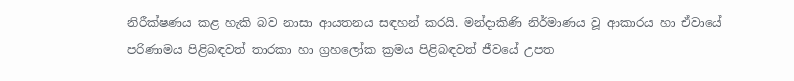නිරීක්ෂණය කළ හැකි බව නාසා ආයතනය සඳහන් කරයි. මන්දාකිණි නිර්මාණය වූ ආකාරය හා ඒවායේ පරිණාමය පිළිබඳවත් තාරකා හා ග්‍රහලෝක ක්‍රමය පිළිබඳවත් ජීවයේ උපත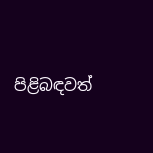පිළිබඳවත්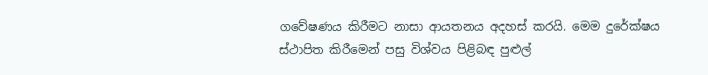ගවේෂණය කිරීමට නාසා ආයතනය අදහස් කරයි. මෙම දුරේක්ෂය ස්ථාපිත කිරීමෙන් පසු විශ්වය පිළිබඳ පුළුල්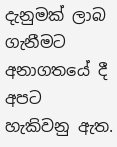දැනුමක් ලාබ ගැනීමට අනාගතයේ දී අපට හැකිවනු ඇත.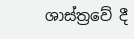ශාස්ත්‍රවේ දී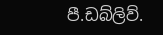පී.ඩබ්ලිව්.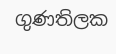ගුණතිලක